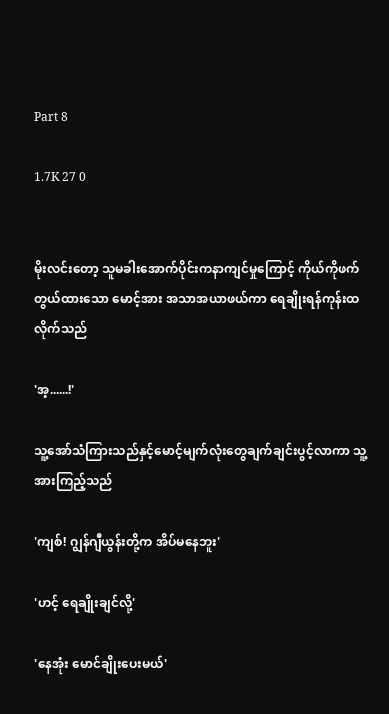Part 8

1.7K 27 0


မိုးလင်းတော့ သူမခါးအောက်ပိုင်းကနာကျင်မှုကြောင့် ကိုယ်ကိုဖက်တွယ်ထားသော မောင့်အား အသာအယာဖယ်ကာ ရေချိုးရန်ကုန်းထလိုက်သည်

'အ့......!'

သူ့အော်သံကြားသည်နှင့်မောင့်မျက်လုံးတွေချက်ချင်းပွင့်လာကာ သူ့အားကြည့်သည်

'ကျစ်! ဂျွန်ဂျီယွန်းတို့က အိပ်မနေဘူး'

'ဟင့် ရေချိုးချင်လို့'

'နေအုံး မောင်ချိုးပေးမယ်'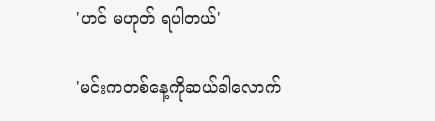'ဟင် မဟုတ် ရပါတယ်'

'မင်းကတစ်နေ့ကိုဆယ်ခါလောက်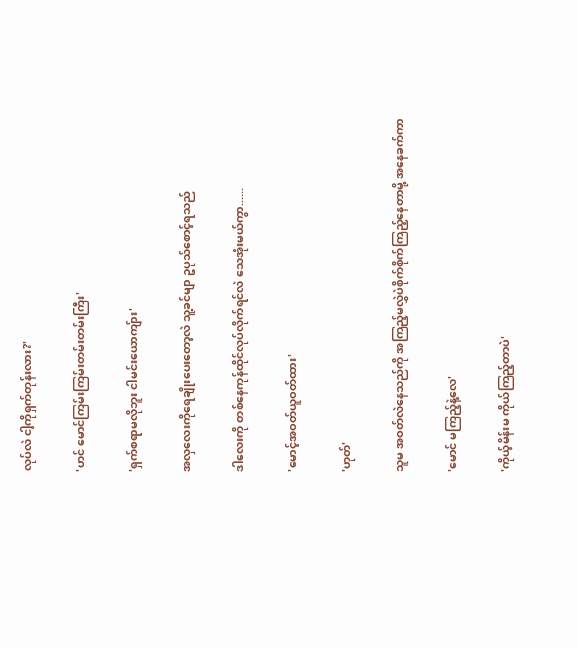လုပ်လဲ ငါ့ကိုရှက်တုန်းလား?'

'ဟင် မောင်ကြမ်းကြမ်းတမ်းတမ်းကြီး'

'ရှက်စရာမလိုဘူး ငါမင်းယောကျ်ား'

အလှလေးကိုရေချိုးပေးတော့လဲ သူ့ခင်မျာ ဥပုသ်စောင့်ရသည်

ဒါလေးကို တစ်နေကုန်ထိုင်လုပ်လိုက်ရင်လဲ သေအုံးမယ်ကွာ......

'မောင့်အဝတ်ယူဝတ်ထား'

'ဟုတ်'

သူမ အဝတ်လဲနေသည်ကို အကြည့်မလွှဲပဲစိုက်စိုက်ကြည့်နေတာမို့ အနေခက်ကာ

'မောင် မကြည့်နဲ့လေ'

'ကိုယ့်မိန်းမ ကိုယ်ကြည့်တာပဲ'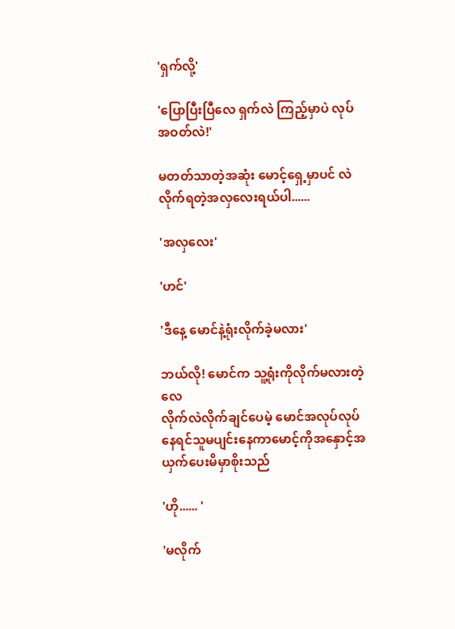'ရှက်လို့'

'ပြောပြီးပြီလေ ရှက်လဲ ကြည့်မှာပဲ လုပ် အဝတ်လဲ!'

မတတ်သာတဲ့အဆုံး မောင့်ရှေ့မှာပင် လဲလိုက်ရတဲ့အလှလေးရယ်ပါ......

'အလှလေး'

'ဟင်'

'ဒီနေ့ မောင်နဲ့ရုံးလိုက်ခဲ့မလား'

ဘယ်လို! မောင်က သူ့ရုံးကိုလိုက်မလားတဲ့လေ
လိုက်လဲလိုက်ချင်ပေမဲ့ မောင်အလုပ်လုပ်နေရင်သူမပျင်းနေကာမောင့်ကိုအနှောင့်အယှက်ပေးမိမှာစိုးသည်

'ဟို...... '

'မလိုက်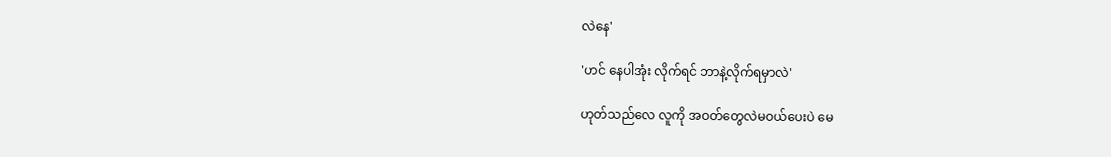လဲနေ'

'ဟင် နေပါအုံး လိုက်ရင် ဘာနဲ့လိုက်ရမှာလဲ'

ဟုတ်သည်လေ လူကို အဝတ်တွေလဲမဝယ်ပေးပဲ မေ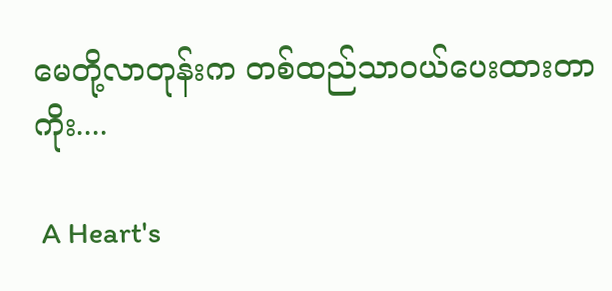မေတို့လာတုန်းက တစ်ထည်သာဝယ်ပေးထားတာကိုး....

 A Heart's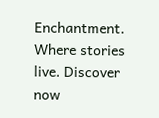Enchantment.  Where stories live. Discover now